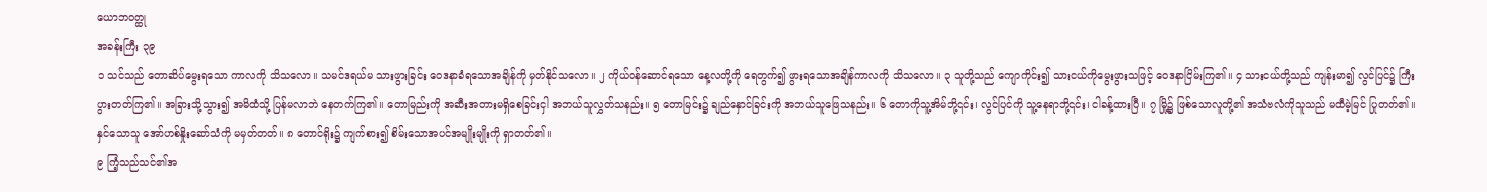ယောဘ၀တ္ထု
အခန်းကြီး ၃၉
၁ သင်သည် တောဆိပ်မွေးရသော ကာလကို သိသလော။ သမင်ဒရယ်မ သားဖွားခြင်း ဝေဒနာခံရသောအချိန်ကို မှတ်နိုင်သလော။ ၂ ကိုယ်ဝန်ဆောင်ရသော နေ့လတို့ကို ရေတွက်၍ ဖွားရသောအချိန်ကာလကို သိသလော။ ၃ သူတို့သည် ကျောကိုင်း၍ သားငယ်ကိုမွေးဖွားသဖြင့် ဝေဒနာငြိမ်းကြ၏။ ၄ သားငယ်တို့သည် ကျန်းမာ၍ လွင်ပြင်၌ ကြီးပွားတတ်ကြ၏။ အခြားသို့သွား၍ အမိထံသို့ ပြန်မလာဘဲ နေတက်ကြ၏။ တောမြည်းကို အဆီးအတားမရှိစေခြင်းငှါ အဘယ်သူလွှတ်သနည်း။ ၅ တောမြင်း၌ ချည်နှောင်ခြင်းကို အဘယ်သူဖြေသနည်း။ ၆ တောကိုသူ့အိမ်ဘို့၎င်း၊ လွင်ပြင်ကို သူ့နေရာဘို့၎င်း၊ ငါခန့်ထားပြီ။ ၇ မြို့၌ ဖြစ်သောလူတို့၏ အသံဗလံကိုသူသည် မထီမဲ့မြင် ပြုတတ်၏။ နှင်သောသူ အော်ဟစ်နှိုးဆော်သံကို မမှတ်တတ်။ ၈ တောင်ရိုး၌ ကျက်စား၍ စိမ်းသောအပင်အမျိုးမျိုးကို ရှာတတ်၏။
၉ ကြံ့သည်သင်၏အ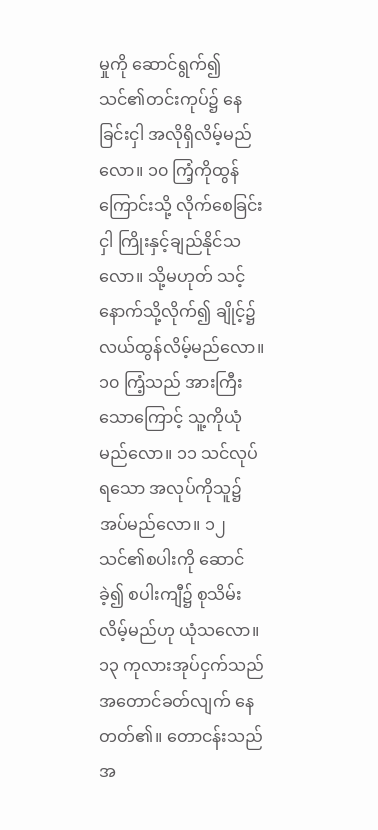မှုကို ဆောင်ရွက်၍ သင်၏တင်းကုပ်၌ နေခြင်းငှါ အလိုရှိလိမ့်မည်လော။ ၁၀ ကြံ့ကိုထွန်ကြောင်းသို့ လိုက်စေခြင်းငှါ ကြိုးနှင့်ချည်နိုင်သလော။ သို့မဟုတ် သင့်နောက်သို့လိုက်၍ ချိုင့်၌ လယ်ထွန်လိမ့်မည်လော။ ၁၀ ကြံ့သည် အားကြီးသောကြောင့် သူ့ကိုယုံမည်လော။ ၁၁ သင်လုပ်ရသော အလုပ်ကိုသူ၌ အပ်မည်လော။ ၁၂ သင်၏စပါးကို ဆောင်ခဲ့၍ စပါးကျီ၌ စုသိမ်းလိမ့်မည်ဟု ယုံသလော။
၁၃ ကုလားအုပ်ငှက်သည် အတောင်ခတ်လျက် နေတတ်၏။ တောငန်းသည် အ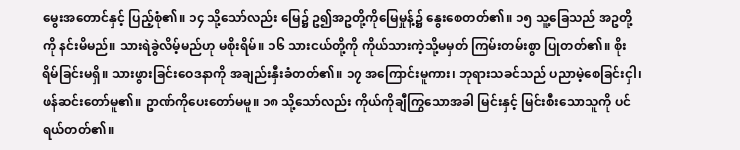မွေးအတောင်နှင့် ပြည့်စုံ၏။ ၁၄ သို့သော်လည်း မြေ၌ ဥ၍အဥတို့ကိုမြေမှုန့်၌ နွေးစေတတ်၏။ ၁၅ သူ့ခြေသည် အဥတို့ကို နင်းမိမည်။ သားရဲခွဲလိမ့်မည်ဟု မစိုးရိမ်။ ၁၆ သားငယ်တို့ကို ကိုယ်သားကဲ့သို့မမှတ် ကြမ်းတမ်းစွာ ပြုတတ်၏။ စိုးရိမ်ခြင်းမရှိ။ သားဖွားခြင်းဝေဒနာကို အချည်းနှီးခံတတ်၏။ ၁၇ အကြောင်းမူကား၊ ဘုရားသခင်သည် ပညာမဲ့စေခြင်းငှါ၊ ဖန်ဆင်းတော်မူ၏။ ဥာဏ်ကိုပေးတော်မမူ။ ၁၈ သို့သော်လည်း ကိုယ်ကိုချီကြွသောအခါ မြင်းနှင့် မြင်းစီးသောသူကို ပင်ရယ်တတ်၏။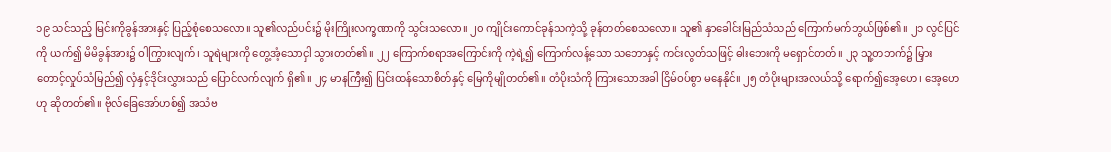၁၉ သင်သည့် မြင်းကိုခွန်အားနှင့် ပြည့်စုံစေသလော။ သူ၏လည်ပင်း၌ မိုးကြိုးလက္ခဏာကို သွင်းသလော။ ၂၀ ကျိုင်းကောင်ခုန်သကဲ့သို့ ခုန်တတ်စေသလော။ သူ၏ နှာခေါင်းမြည်သံသည် ကြောက်မက်ဘွယ်ဖြစ်၏။ ၂၁ လွင်ပြင်ကို ယက်၍ မိမိခွန်အား၌ ဝါကြွားလျက်၊ သူရဲများကို တွေ့အံ့သောငှါ သွားတတ်၏။ ၂၂ ကြောက်စရာအကြောင်းကို ကဲ့ရဲ့၍ ကြောက်လန့်သော သဘောနှင့် ကင်းလွတ်သဖြင့် ဓါးဘေးကို မရှောင်တတ်။ ၂၃ သူ့တဘက်၌ မြှားတောင့်လှုပ်သံမြည်၍ လှံနှင့်ဒိုင်းလွှားသည် ပြောင်လက်လျက် ရှိ၏။ ၂၄ မာနကြီး၍ ပြင်းထန်သောစိတ်နှင့် မြေကိုမျိုတတ်၏။ တံပိုးသံကို ကြားသောအခါ ငြိမ်ဝပ်စွာ မနေနိုင်။ ၂၅ တံပိုးများအလယ်သို့ ရောက်၍အေ့ဟေ၊ အေ့ဟေဟု ဆိုတတ်၏။ ဗိုလ်ခြေအော်ဟစ်၍ အသံဗ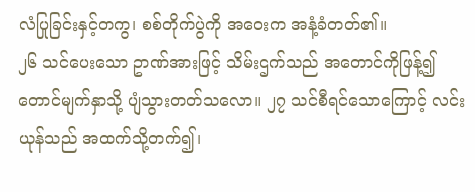လံပြုခြင်းနှင့်တကွ၊ စစ်တိုက်ပွဲကို အဝေးက အနံ့ခံတတ်၏။
၂၆ သင်ပေးသော ဥာဏ်အားဖြင့် သိမ်းဌက်သည် အတောင်ကိုဖြန့်၍ တောင်မျက်နှာသို့ ပျံသွားတတ်သလော။ ၂၇ သင်စီရင်သောကြောင့် လင်းယုန်သည် အထက်သို့တက်၍၊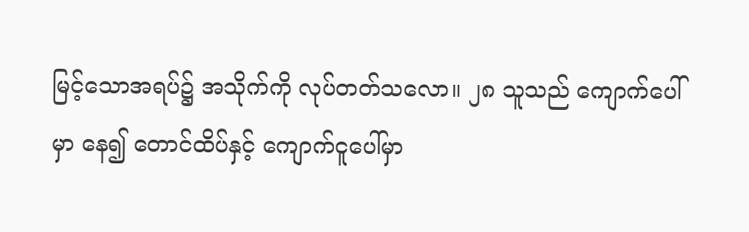မြင့်သောအရပ်၌ အသိုက်ကို လုပ်တတ်သလော။ ၂၈ သူသည် ကျောက်ပေါ်မှာ နေ၍ တောင်ထိပ်နှင့် ကျောက်ငူပေါ်မှာ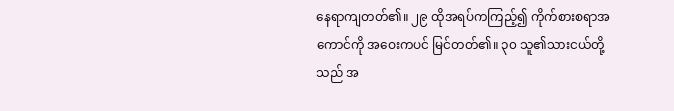နေရာကျတတ်၏။ ၂၉ ထိုအရပ်ကကြည့်၍ ကိုက်စားစရာအကောင်ကို အဝေးကပင် မြင်တတ်၏။ ၃၀ သူ၏သားငယ်တို့သည် အ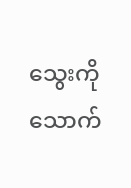သွေးကို သောက်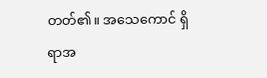တတ်၏။ အသေကောင် ရှိရာအ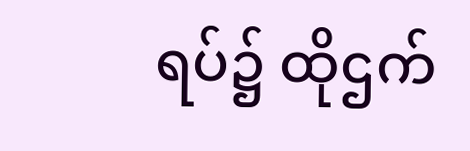ရပ်၌ ထိုဌက်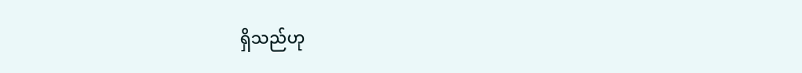ရှိသည်ဟု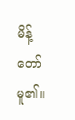မိန့်တော်မူ၏။